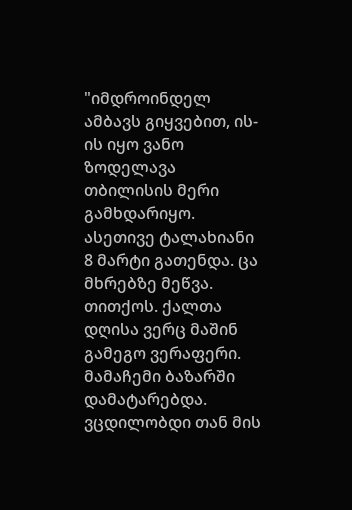"იმდროინდელ ამბავს გიყვებით, ის-ის იყო ვანო ზოდელავა თბილისის მერი გამხდარიყო.
ასეთივე ტალახიანი 8 მარტი გათენდა. ცა მხრებზე მეწვა. თითქოს. ქალთა დღისა ვერც მაშინ გამეგო ვერაფერი. მამაჩემი ბაზარში დამატარებდა. ვცდილობდი თან მის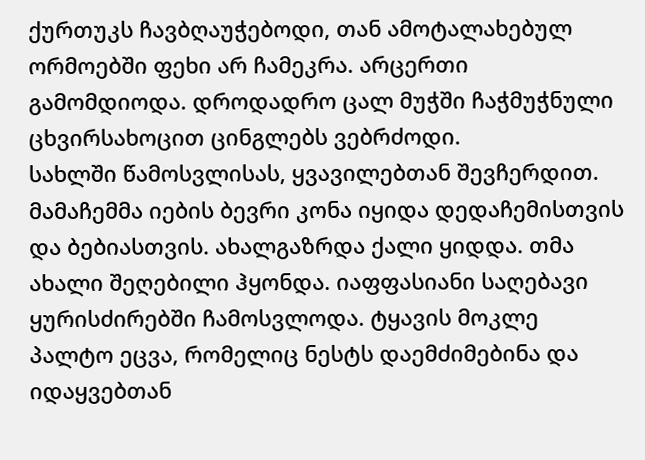ქურთუკს ჩავბღაუჭებოდი, თან ამოტალახებულ ორმოებში ფეხი არ ჩამეკრა. არცერთი გამომდიოდა. დროდადრო ცალ მუჭში ჩაჭმუჭნული ცხვირსახოცით ცინგლებს ვებრძოდი.
სახლში წამოსვლისას, ყვავილებთან შევჩერდით. მამაჩემმა იების ბევრი კონა იყიდა დედაჩემისთვის და ბებიასთვის. ახალგაზრდა ქალი ყიდდა. თმა ახალი შეღებილი ჰყონდა. იაფფასიანი საღებავი ყურისძირებში ჩამოსვლოდა. ტყავის მოკლე პალტო ეცვა, რომელიც ნესტს დაემძიმებინა და იდაყვებთან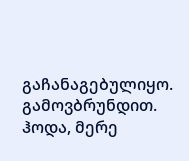გაჩანაგებულიყო. გამოვბრუნდით.
ჰოდა, მერე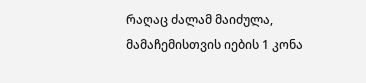რაღაც ძალამ მაიძულა, მამაჩემისთვის იების 1 კონა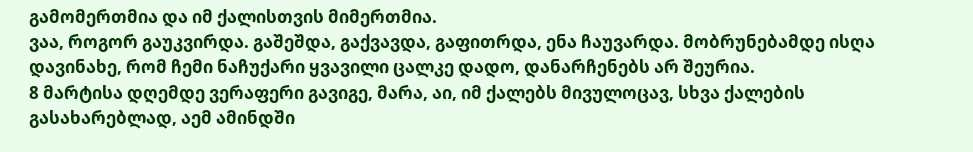გამომერთმია და იმ ქალისთვის მიმერთმია.
ვაა, როგორ გაუკვირდა. გაშეშდა, გაქვავდა, გაფითრდა, ენა ჩაუვარდა. მობრუნებამდე ისღა დავინახე, რომ ჩემი ნაჩუქარი ყვავილი ცალკე დადო, დანარჩენებს არ შეურია.
8 მარტისა დღემდე ვერაფერი გავიგე, მარა, აი, იმ ქალებს მივულოცავ, სხვა ქალების გასახარებლად, აემ ამინდში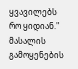ყვავილებს რო ყიდიან."
მასალის გამოყენების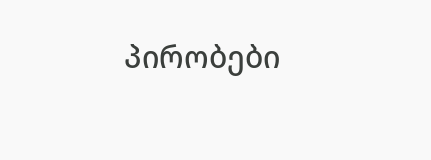პირობები